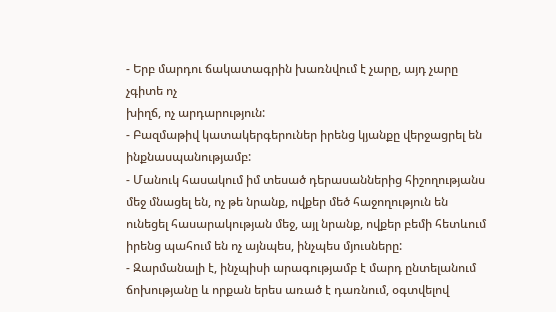- Երբ մարդու ճակատագրին խառնվում է չարը, այդ չարը չգիտե ոչ
խիղճ, ոչ արդարություն:
- Բազմաթիվ կատակերգերուներ իրենց կյանքը վերջացրել են ինքնասպանությամբ:
- Մանուկ հասակում իմ տեսած դերասաններից հիշողությանս մեջ մնացել են, ոչ թե նրանք, ովքեր մեծ հաջողություն են ունեցել հասարակության մեջ, այլ նրանք, ովքեր բեմի հետևում իրենց պահում են ոչ այնպես, ինչպես մյուսները:
- Զարմանալի է, ինչպիսի արագությամբ է մարդ ընտելանում ճոխությանը և որքան երես առած է դառնում, օգտվելով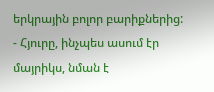երկրային բոլոր բարիքներից:
- Հյուրը, ինչպես ասում էր մայրիկս, նման է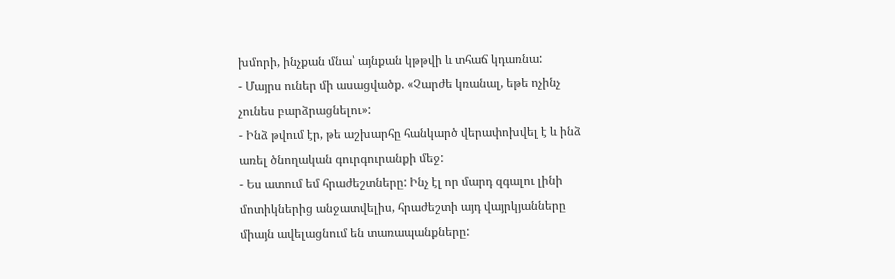խմորի, ինչքան մնա՝ այնքան կթթվի և տհաճ կդառնա:
- Մայրս ուներ մի ասացվածք. «Չարժե կռանալ, եթե ոչինչ չունես բարձրացնելու»:
- Ինձ թվում էր, թե աշխարհը հանկարծ վերափոխվել է և ինձ առել ծնողական գուրգուրանքի մեջ:
- Ես ատում եմ հրաժեշտները: Ինչ էլ որ մարդ զգալու լինի մոտիկներից անջատվելիս, հրաժեշտի այդ վայրկյանները միայն ավելացնում են տառապանքները: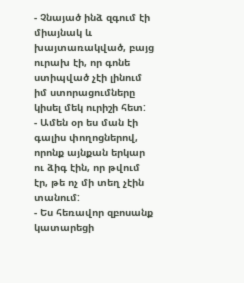- Չնայած ինձ զգում էի միայնակ և խայտառակված, բայց ուրախ էի, որ գոնե ստիպված չէի լինում իմ ստորացումները կիսել մեկ ուրիշի հետ:
- Ամեն օր ես ման էի գալիս փողոցներով, որոնք այնքան երկար ու ձիգ էին, որ թվում էր, թե ոչ մի տեղ չէին տանում:
- Ես հեռավոր զբոսանք կատարեցի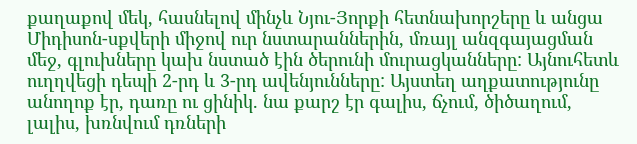քաղաքով մեկ, հասնելով մինչև Նյու-Յորքի հետնախորշերը և անցա Միդիսոն-սքվերի միջով ուր նստարաններին, մռայլ անզգայացման մեջ, գլուխները կախ նստած էին ծերունի մուրացկանները: Այնուհետև ուղղվեցի դեպի 2-րդ և 3-րդ ավենյունները: Այստեղ աղքատությունը անողոք էր, դառը ու ցինիկ. նա քարշ էր գալիս, ճչում, ծիծաղում, լալիս, խռնվում դռների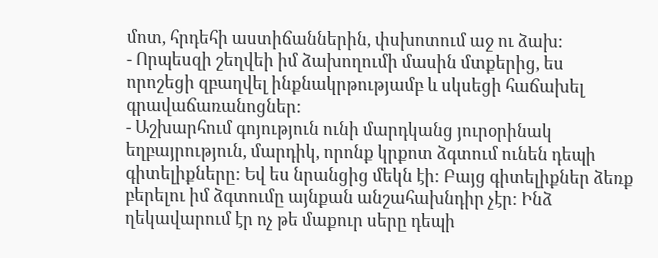մոտ, հրդեհի աստիճաններին, փսխոտում աջ ու ձախ:
- Որպեսզի շեղվեի իմ ձախողումի մասին մտքերից, ես որոշեցի զբաղվել ինքնակրթությամբ և սկսեցի հաճախել գրավաճառանոցներ:
- Աշխարհում գոյություն ունի մարդկանց յուրօրինակ եղբայրություն, մարդիկ, որոնք կրքոտ ձգտում ունեն դեպի գիտելիքները: Եվ ես նրանցից մեկն էի: Բայց գիտելիքներ ձեռք բերելու իմ ձգտումը այնքան անշահախնդիր չէր: Ինձ ղեկավարում էր ոչ թե մաքուր սերը դեպի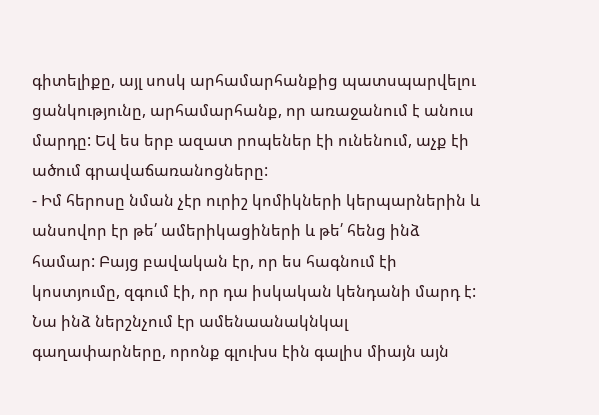գիտելիքը, այլ սոսկ արհամարհանքից պատսպարվելու ցանկությունը, արհամարհանք, որ առաջանում է անուս մարդը: Եվ ես երբ ազատ րոպեներ էի ունենում, աչք էի ածում գրավաճառանոցները:
- Իմ հերոսը նման չէր ուրիշ կոմիկների կերպարներին և անսովոր էր թե՛ ամերիկացիների և թե՛ հենց ինձ համար: Բայց բավական էր, որ ես հագնում էի կոստյումը, զգում էի, որ դա իսկական կենդանի մարդ է: Նա ինձ ներշնչում էր ամենաանակնկալ գաղափարները, որոնք գլուխս էին գալիս միայն այն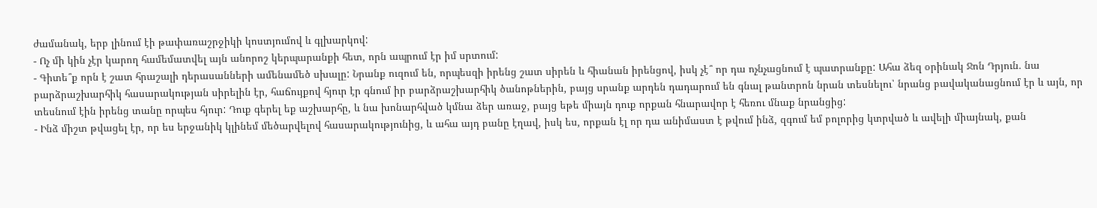ժամանակ, երբ լինում էի թափառաշրջիկի կոստյումով և գլխարկով:
- Ոչ մի կին չէր կարող համեմատվել այն անորոշ կերպարանքի հետ, որն ապրում էր իմ սրտում:
- Գիտե՞ք որն է շատ հրաշալի դերասանների ամենամեծ սխալը: Նրանք ուզում են, որպեսզի իրենց շատ սիրեն և հիանան իրենցով, իսկ չէ՞ որ դա ոչնչացնում է պատրանքը: Ահա ձեզ օրինակ Ջոն Դրյուն. նա բարձրաշխարհիկ հասարակության սիրելին էր, հաճույքով հյուր էր գնում իր բարձրաշխարհիկ ծանոթներին, բայց սրանք արդեն դադարում են գնալ թանտրոն նրան տեսնելու՝ նրանց բավականացնում էր և այն, որ տեսնում էին իրենց տանը որպես հյուր: Դուք գերել եք աշխարհը, և նա խոնարհված կմնա ձեր առաջ, բայց եթե միայն դուք որքան հնարավոր է հեռու մնաք նրանցից:
- Ինձ միշտ թվացել էր, որ ես երջանիկ կլինեմ մեծարվելով հասարակությունից, և ահա այդ բանը էղավ, իսկ ես, որքան էլ որ դա անիմաստ է թվում ինձ, զգում եմ բոլորից կտրված և ավելի միայնակ, քան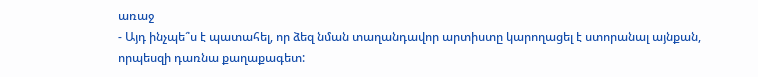առաջ
- Այդ ինչպե՞ս է պատահել, որ ձեզ նման տաղանդավոր արտիստը կարողացել է ստորանալ այնքան, որպեսզի դառնա քաղաքագետ: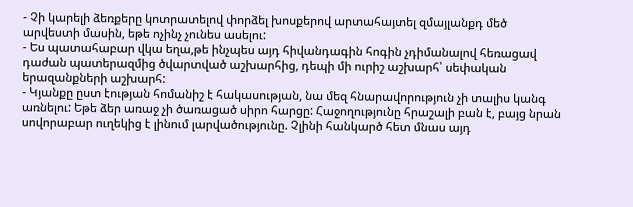- Չի կարելի ձեռքերը կոտրատելով փորձել խոսքերով արտահայտել զմայլանքդ մեծ արվեստի մասին, եթե ոչինչ չունես ասելու:
- Ես պատահաբար վկա եղա,թե ինչպես այդ հիվանդագին հոգին չդիմանալով հեռացավ դաժան պատերազմից ծվարտված աշխարհից, դեպի մի ուրիշ աշխարհ՝ սեփական երազանքների աշխարհ:
- Կյանքը ըստ էության հոմանիշ է հակասության, նա մեզ հնարավորություն չի տալիս կանգ առնելու: Եթե ձեր առաջ չի ծառացած սիրո հարցը: Հաջողությունը հրաշալի բան է, բայց նրան սովորաբար ուղեկից է լինում լարվածությունը. Չլինի հանկարծ հետ մնաս այդ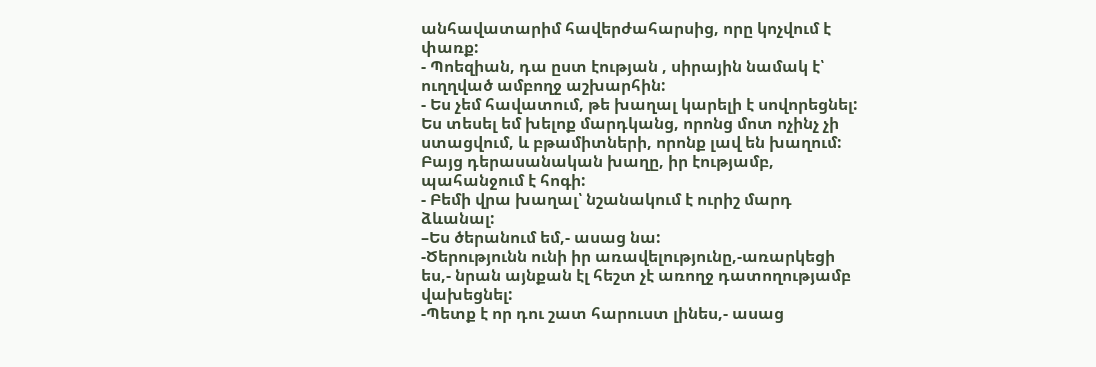անհավատարիմ հավերժահարսից, որը կոչվում է փառք:
- Պոեզիան, դա ըստ էության , սիրային նամակ է՝ ուղղված ամբողջ աշխարհին:
- Ես չեմ հավատում, թե խաղալ կարելի է սովորեցնել: Ես տեսել եմ խելոք մարդկանց, որոնց մոտ ոչինչ չի ստացվում, և բթամիտների, որոնք լավ են խաղում: Բայց դերասանական խաղը, իր էությամբ, պահանջում է հոգի:
- Բեմի վրա խաղալ՝ նշանակում է ուրիշ մարդ ձևանալ:
–Ես ծերանում եմ,- ասաց նա:
-Ծերությունն ունի իր առավելությունը,-առարկեցի ես,- նրան այնքան էլ հեշտ չէ առողջ դատողությամբ վախեցնել:
-Պետք է որ դու շատ հարուստ լինես,- ասաց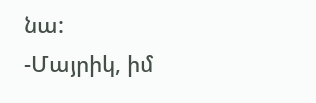նա:
-Մայրիկ, իմ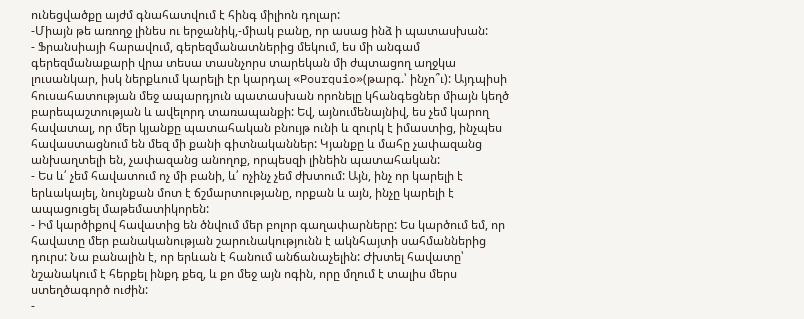ունեցվածքը այժմ գնահատվում է հինգ միլիոն դոլար:
-Միայն թե առողջ լինես ու երջանիկ,-միակ բանը, որ ասաց ինձ ի պատասխան:
- Ֆրանսիայի հարավում, գերեզմանատներից մեկում, ես մի անգամ գերեզմանաքարի վրա տեսա տասնչորս տարեկան մի ժպտացող աղջկա լուսանկար, իսկ ներքևում կարելի էր կարդալ «Pourquio»(թարգ.՝ ինչո՞ւ): Այդպիսի հուսահատության մեջ ապարդյուն պատասխան որոնելը կհանգեցներ միայն կեղծ բարեպաշտության և ավելորդ տառապանքի: Եվ, այնումենայնիվ, ես չեմ կարող հավատալ, որ մեր կյանքը պատահական բնույթ ունի և զուրկ է իմաստից, ինչպես հավաստացնում են մեզ մի քանի գիտնականներ: Կյանքը և մահը չափազանց անխաղտելի են, չափազանց անողոք, որպեսզի լինեին պատահական:
- Ես և՛ չեմ հավատում ոչ մի բանի, և՛ ոչինչ չեմ ժխտում: Այն, ինչ որ կարելի է երևակայել, նույնքան մոտ է ճշմարտությանը, որքան և այն, ինչը կարելի է ապացուցել մաթեմատիկորեն:
- Իմ կարծիքով հավատից են ծնվում մեր բոլոր գաղափարները: Ես կարծում եմ, որ հավատը մեր բանականության շարունակությունն է ակնհայտի սահմաններից դուրս: Նա բանալին է, որ երևան է հանում անճանաչելին: Ժխտել հավատը՝ նշանակում է հերքել ինքդ քեզ, և քո մեջ այն ոգին, որը մղում է տալիս մերս ստեղծագործ ուժին:
-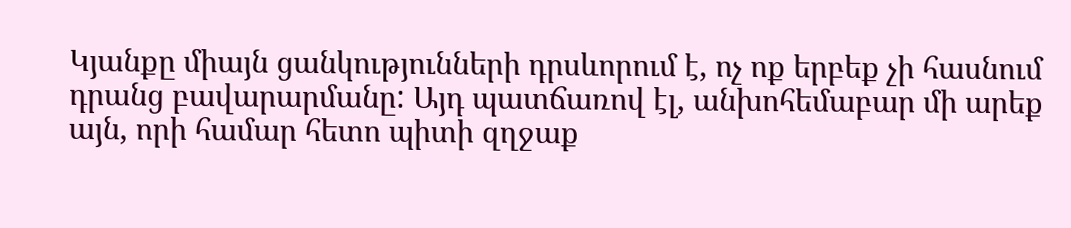Կյանքը միայն ցանկությունների դրսևորում է, ոչ ոք երբեք չի հասնում դրանց բավարարմանը: Այդ պատճառով էլ, անխոհեմաբար մի արեք այն, որի համար հետո պիտի զղջաք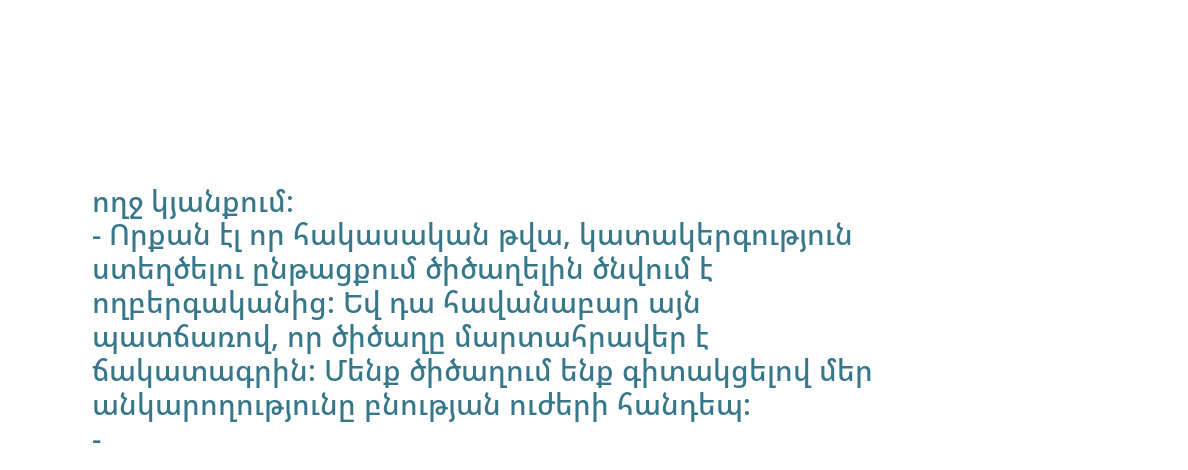ողջ կյանքում:
- Որքան էլ որ հակասական թվա, կատակերգություն ստեղծելու ընթացքում ծիծաղելին ծնվում է ողբերգականից: Եվ դա հավանաբար այն պատճառով, որ ծիծաղը մարտահրավեր է ճակատագրին: Մենք ծիծաղում ենք գիտակցելով մեր անկարողությունը բնության ուժերի հանդեպ:
-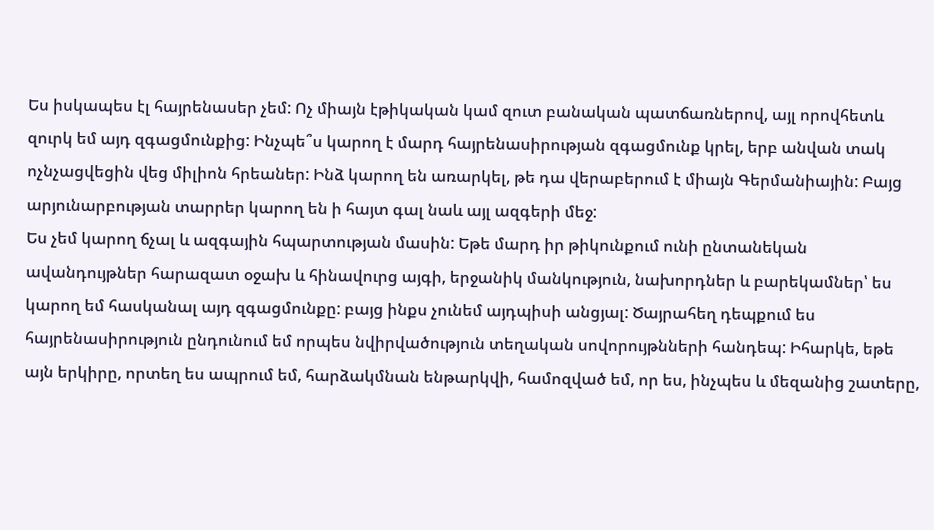Ես իսկապես էլ հայրենասեր չեմ: Ոչ միայն էթիկական կամ զուտ բանական պատճառներով, այլ որովհետև զուրկ եմ այդ զգացմունքից: Ինչպե՞ս կարող է մարդ հայրենասիրության զգացմունք կրել, երբ անվան տակ ոչնչացվեցին վեց միլիոն հրեաներ: Ինձ կարող են առարկել, թե դա վերաբերում է միայն Գերմանիային: Բայց արյունարբության տարրեր կարող են ի հայտ գալ նաև այլ ազգերի մեջ:
Ես չեմ կարող ճչալ և ազգային հպարտության մասին: Եթե մարդ իր թիկունքում ունի ընտանեկան ավանդույթներ հարազատ օջախ և հինավուրց այգի, երջանիկ մանկություն, նախորդներ և բարեկամներ՝ ես կարող եմ հասկանալ այդ զգացմունքը: բայց ինքս չունեմ այդպիսի անցյալ: Ծայրահեղ դեպքում ես հայրենասիրություն ընդունում եմ որպես նվիրվածություն տեղական սովորույթնների հանդեպ: Իհարկե, եթե այն երկիրը, որտեղ ես ապրում եմ, հարձակմնան ենթարկվի, համոզված եմ, որ ես, ինչպես և մեզանից շատերը,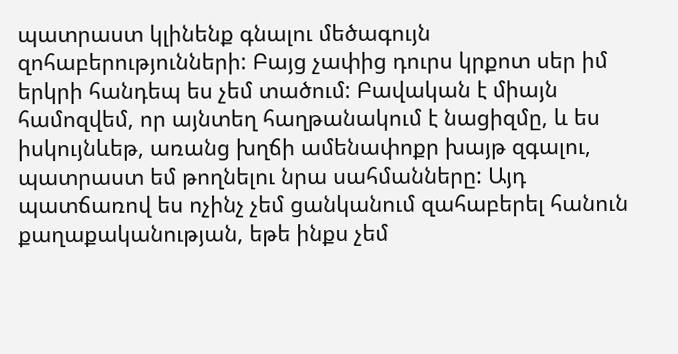պատրաստ կլինենք գնալու մեծագույն զոհաբերությունների: Բայց չափից դուրս կրքոտ սեր իմ երկրի հանդեպ ես չեմ տածում: Բավական է միայն համոզվեմ, որ այնտեղ հաղթանակում է նացիզմը, և ես իսկույնևեթ, առանց խղճի ամենափոքր խայթ զգալու, պատրաստ եմ թողնելու նրա սահմանները: Այդ պատճառով ես ոչինչ չեմ ցանկանում զահաբերել հանուն քաղաքականության, եթե ինքս չեմ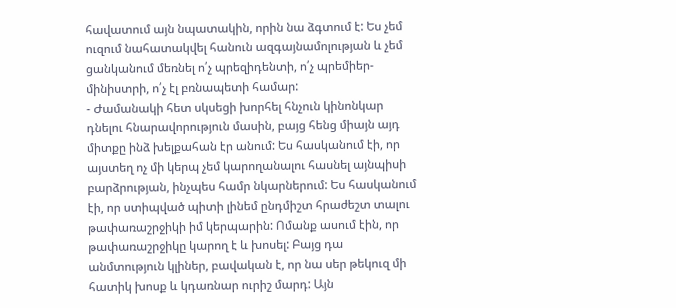հավատում այն նպատակին, որին նա ձգտում է: Ես չեմ ուզում նահատակվել հանուն ազգայնամոլության և չեմ ցանկանում մեռնել ո՛չ պրեզիդենտի, ո՛չ պրեմիեր-մինիստրի, ո՛չ էլ բռնապետի համար:
- Ժամանակի հետ սկսեցի խորհել հնչուն կինոնկար դնելու հնարավորություն մասին, բայց հենց միայն այդ միտքը ինձ խելքահան էր անում: Ես հասկանում էի, որ այստեղ ոչ մի կերպ չեմ կարողանալու հասնել այնպիսի բարձրության, ինչպես համր նկարներում: Ես հասկանում էի, որ ստիպված պիտի լինեմ ընդմիշտ հրաժեշտ տալու թափառաշրջիկի իմ կերպարին: Ոմանք ասում էին, որ թափառաշրջիկը կարող է և խոսել: Բայց դա անմտություն կլիներ, բավական է, որ նա սեր թեկուզ մի հատիկ խոսք և կդառնար ուրիշ մարդ: Այն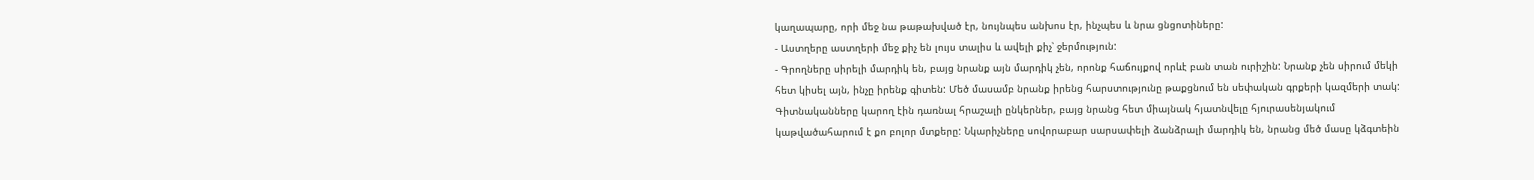կաղապարը, որի մեջ նա թաթախված էր, նույնպես անխոս էր, ինչպես և նրա ցնցոտիները:
- Աստղերը աստղերի մեջ քիչ են լույս տալիս և ավելի քիչ՝ ջերմություն:
- Գրողները սիրելի մարդիկ են, բայց նրանք այն մարդիկ չեն, որոնք հաճույքով որևէ բան տան ուրիշին: Նրանք չեն սիրում մեկի հետ կիսել այն, ինչը իրենք գիտեն: Մեծ մասամբ նրանք իրենց հարստությունը թաքցնում են սեփական գրքերի կազմերի տակ: Գիտնականները կարող էին դառնալ հրաշալի ընկերներ, բայց նրանց հետ միայնակ հյատնվելը հյուրասենյակում կաթվածահարում է քո բոլոր մտքերը: Նկարիչները սովորաբար սարսափելի ձանձրալի մարդիկ են, նրանց մեծ մասը կձգտեին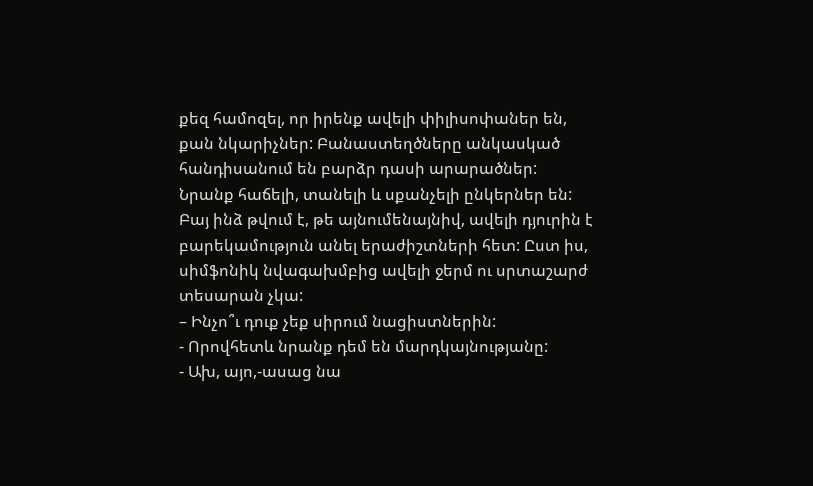քեզ համոզել, որ իրենք ավելի փիլիսոփաներ են, քան նկարիչներ: Բանաստեղծները անկասկած հանդիսանում են բարձր դասի արարածներ: Նրանք հաճելի, տանելի և սքանչելի ընկերներ են: Բայ ինձ թվում է, թե այնումենայնիվ, ավելի դյուրին է բարեկամություն անել երաժիշտների հետ: Ըստ իս, սիմֆոնիկ նվագախմբից ավելի ջերմ ու սրտաշարժ տեսարան չկա:
– Ինչո՞ւ դուք չեք սիրում նացիստներին:
- Որովհետև նրանք դեմ են մարդկայնությանը:
- Ախ, այո,-ասաց նա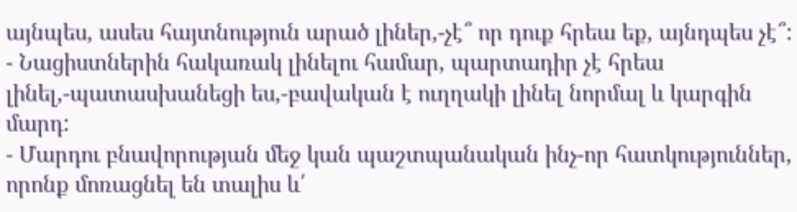այնպես, ասես հայտնություն արած լիներ,-չէ՞ որ դուք հրեա եք, այնդպես չէ՞:
- Նացիստներին հակառակ լինելու համար, պարտադիր չէ հրեա լինել,-պատասխանեցի ես,-բավական է ուղղակի լինել նորմալ և կարգին մարդ:
- Մարդու բնավորության մեջ կան պաշտպանական ինչ-որ հատկություններ, որոնք մոռացնել են տալիս և՛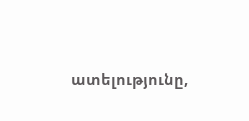ատելությունը,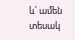և՛ ամեն տեսակ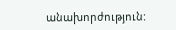անախորժություն: